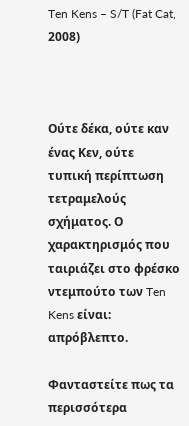Ten Kens – S/T (Fat Cat, 2008)



Ούτε δέκα, ούτε καν ένας Κεν, ούτε τυπική περίπτωση τετραμελούς σχήματος. Ο χαρακτηρισμός που ταιριάζει στο φρέσκο ντεμπούτο των Ten Kens είναι: απρόβλεπτο.

Φανταστείτε πως τα περισσότερα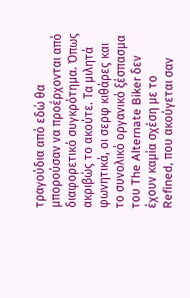τραγούδια από εδώ θα μπορούσαν να προέρχονται από διαφορετικό συγκρότημα. Όπως ακριβώς το ακούτε. Τα μιλητά φωνητικά, οι σερφ κιθάρες και το συνολικό οργανικό ξέσπασμα του The Alternate Biker δεν έχουν καμία σχέση με το Refined, που ακούγεται σαν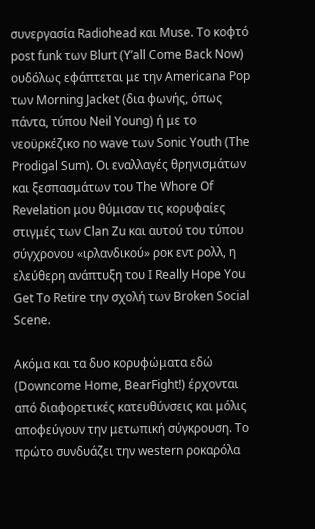συνεργασία Radiohead και Muse. Το κοφτό post funk των Blurt (Y’all Come Back Now) ουδόλως εφάπτεται με την Americana Pop των Morning Jacket (δια φωνής, όπως πάντα, τύπου Neil Young) ή με το νεοϋρκέζικο no wave των Sonic Youth (The Prodigal Sum). Οι εναλλαγές θρηνισμάτων και ξεσπασμάτων του The Whore Of Revelation μου θύμισαν τις κορυφαίες στιγμές των Clan Zu και αυτού του τύπου σύγχρονου «ιρλανδικού» ροκ εντ ρολλ, η ελεύθερη ανάπτυξη του I Really Hope You Get To Retire την σχολή των Broken Social Scene.

Ακόμα και τα δυο κορυφώματα εδώ (Downcome Home, BearFight!) έρχονται από διαφορετικές κατευθύνσεις και μόλις αποφεύγουν την μετωπική σύγκρουση. Το πρώτο συνδυάζει την western ροκαρόλα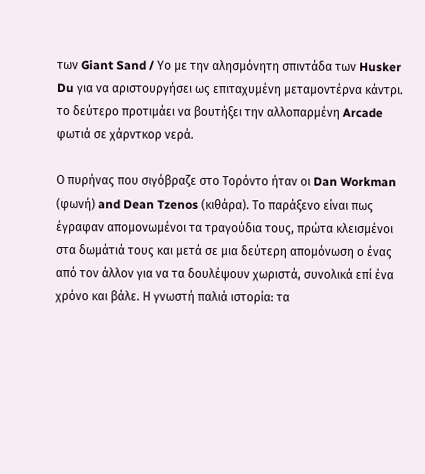των Giant Sand / Υο με την αλησμόνητη σπιντάδα των Husker Du για να αριστουργήσει ως επιταχυμένη μεταμοντέρνα κάντρι. το δεύτερο προτιμάει να βουτήξει την αλλοπαρμένη Arcade φωτιά σε χάρντκορ νερά.

Ο πυρήνας που σιγόβραζε στο Τορόντο ήταν οι Dan Workman (φωνή) and Dean Tzenos (κιθάρα). Το παράξενο είναι πως έγραφαν απομονωμένοι τα τραγούδια τους, πρώτα κλεισμένοι στα δωμάτιά τους και μετά σε μια δεύτερη απομόνωση ο ένας από τον άλλον για να τα δουλέψουν χωριστά, συνολικά επί ένα χρόνο και βάλε. Η γνωστή παλιά ιστορία: τα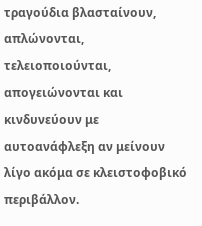τραγούδια βλασταίνουν, απλώνονται, τελειοποιούνται, απογειώνονται και κινδυνεύουν με αυτοανάφλεξη αν μείνουν λίγο ακόμα σε κλειστοφοβικό περιβάλλον.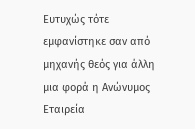Ευτυχώς τότε εμφανίστηκε σαν από μηχανής θεός για άλλη μια φορά η Ανώνυμος Εταιρεία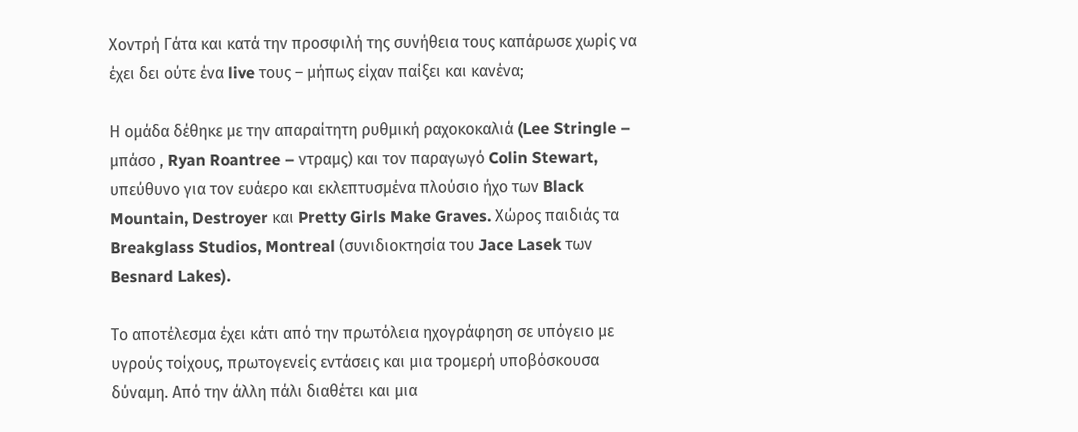Χοντρή Γάτα και κατά την προσφιλή της συνήθεια τους καπάρωσε χωρίς να έχει δει ούτε ένα live τους – μήπως είχαν παίξει και κανένα;

Η ομάδα δέθηκε με την απαραίτητη ρυθμική ραχοκοκαλιά (Lee Stringle – μπάσο , Ryan Roantree – ντραμς) και τον παραγωγό Colin Stewart, υπεύθυνο για τον ευάερο και εκλεπτυσμένα πλούσιο ήχο των Black Mountain, Destroyer και Pretty Girls Make Graves. Χώρος παιδιάς τα Breakglass Studios, Montreal (συνιδιοκτησία του Jace Lasek των Besnard Lakes).

Το αποτέλεσμα έχει κάτι από την πρωτόλεια ηχογράφηση σε υπόγειο με υγρούς τοίχους, πρωτογενείς εντάσεις και μια τρομερή υποβόσκουσα δύναμη. Από την άλλη πάλι διαθέτει και μια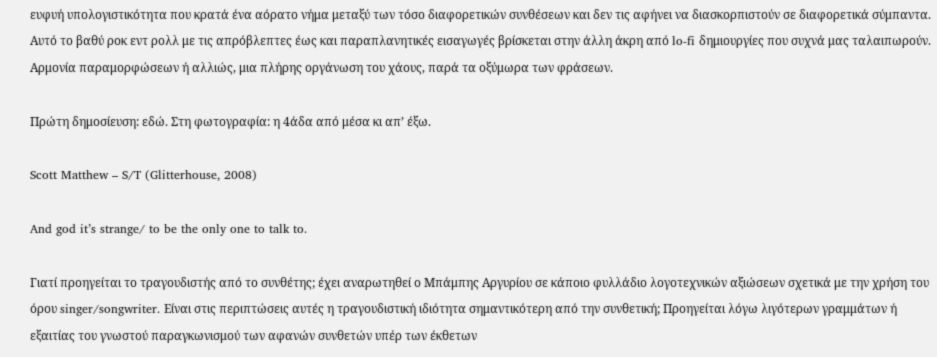ευφυή υπολογιστικότητα που κρατά ένα αόρατο νήμα μεταξύ των τόσο διαφορετικών συνθέσεων και δεν τις αφήνει να διασκορπιστούν σε διαφορετικά σύμπαντα. Αυτό το βαθύ ροκ εντ ρολλ με τις απρόβλεπτες έως και παραπλανητικές εισαγωγές βρίσκεται στην άλλη άκρη από lo-fi δημιουργίες που συχνά μας ταλαιπωρούν. Αρμονία παραμορφώσεων ή αλλιώς, μια πλήρης οργάνωση του χάους, παρά τα οξύμωρα των φράσεων.

Πρώτη δημοσίευση: εδώ. Στη φωτογραφία: η 4άδα από μέσα κι απ’ έξω.

Scott Matthew – S/T (Glitterhouse, 2008)

And god it’s strange/ to be the only one to talk to.

Γιατί προηγείται το τραγουδιστής από το συνθέτης; έχει αναρωτηθεί ο Μπάμπης Αργυρίου σε κάποιο φυλλάδιο λογοτεχνικών αξιώσεων σχετικά με την χρήση του όρου singer/songwriter. Είναι στις περιπτώσεις αυτές η τραγουδιστική ιδιότητα σημαντικότερη από την συνθετική; Προηγείται λόγω λιγότερων γραμμάτων ή εξαιτίας του γνωστού παραγκωνισμού των αφανών συνθετών υπέρ των έκθετων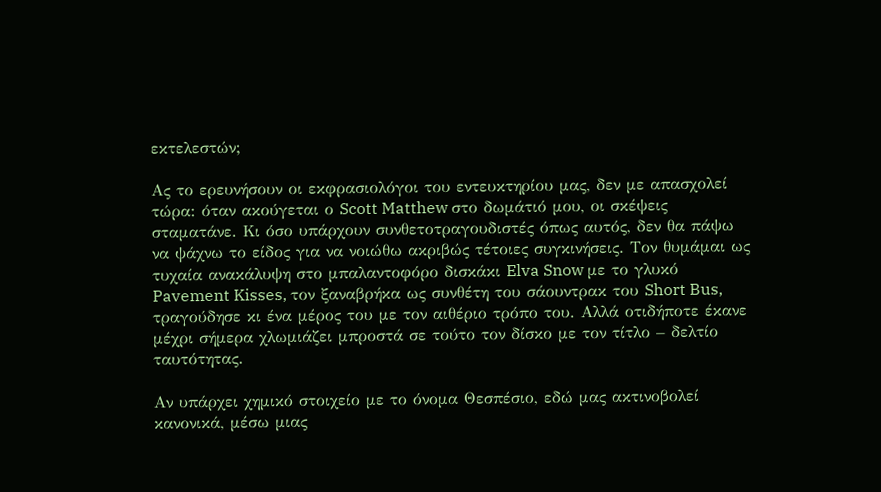εκτελεστών;

Ας το ερευνήσουν οι εκφρασιολόγοι του εντευκτηρίου μας, δεν με απασχολεί τώρα: όταν ακούγεται ο Scott Matthew στο δωμάτιό μου, οι σκέψεις σταματάνε. Κι όσο υπάρχουν συνθετοτραγουδιστές όπως αυτός, δεν θα πάψω να ψάχνω το είδος για να νοιώθω ακριβώς τέτοιες συγκινήσεις. Τον θυμάμαι ως τυχαία ανακάλυψη στο μπαλαντοφόρο δισκάκι Elva Snow με το γλυκό Pavement Kisses, τον ξαναβρήκα ως συνθέτη του σάουντρακ του Short Bus, τραγούδησε κι ένα μέρος του με τον αιθέριο τρόπο του. Αλλά οτιδήποτε έκανε μέχρι σήμερα χλωμιάζει μπροστά σε τούτο τον δίσκο με τον τίτλο – δελτίο ταυτότητας.

Αν υπάρχει χημικό στοιχείο με το όνομα Θεσπέσιο, εδώ μας ακτινοβολεί κανονικά, μέσω μιας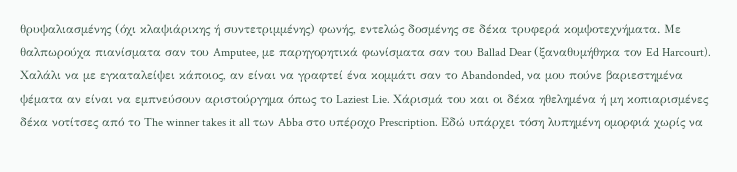θρυψαλιασμένης (όχι κλαψιάρικης ή συντετριμμένης) φωνής, εντελώς δοσμένης σε δέκα τρυφερά κομψοτεχνήματα. Με θαλπωρούχα πιανίσματα σαν του Amputee, με παρηγορητικά φωνίσματα σαν του Ballad Dear (ξαναθυμήθηκα τον Ed Harcourt). Χαλάλι να με εγκαταλείψει κάποιος, αν είναι να γραφτεί ένα κομμάτι σαν το Abandonded, να μου πούνε βαριεστημένα ψέματα αν είναι να εμπνεύσουν αριστούργημα όπως το Laziest Lie. Χάρισμά του και οι δέκα ηθελημένα ή μη κοπιαρισμένες δέκα νοτίτσες από το The winner takes it all των Abba στο υπέροχο Prescription. Εδώ υπάρχει τόση λυπημένη ομορφιά χωρίς να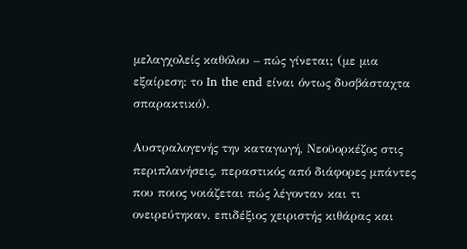μελαγχολείς καθόλου – πώς γίνεται; (με μια εξαίρεση: το In the end είναι όντως δυσβάσταχτα σπαρακτικό).

Αυστραλογενής την καταγωγή, Νεοϋορκέζος στις περιπλανήσεις, περαστικός από διάφορες μπάντες που ποιος νοιάζεται πώς λέγονταν και τι ονειρεύτηκαν, επιδέξιος χειριστής κιθάρας και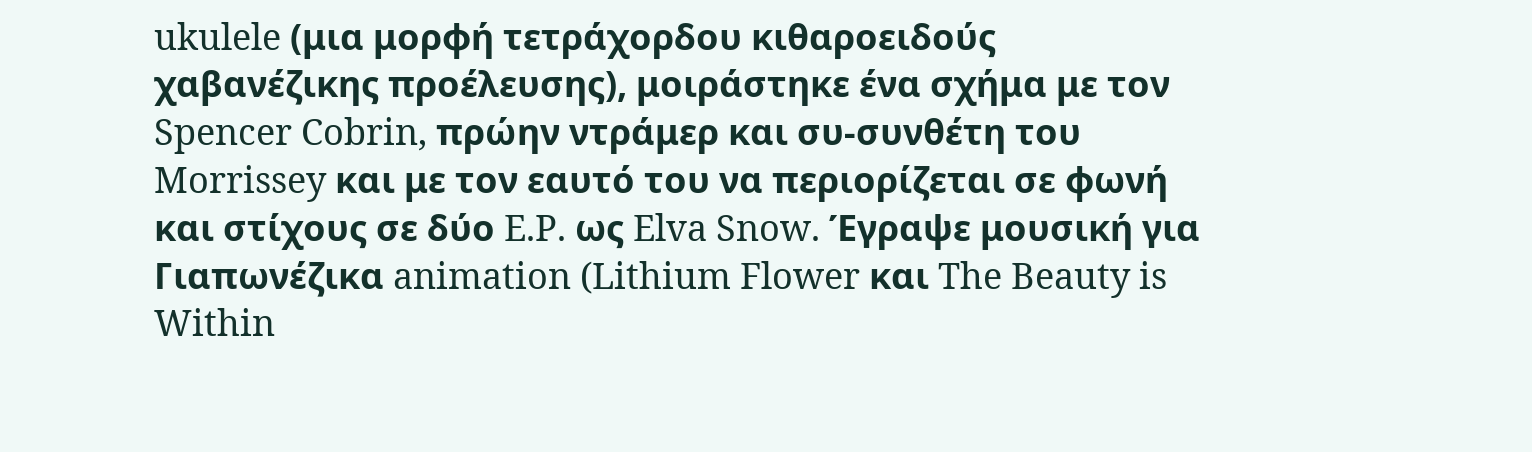ukulele (μια μορφή τετράχορδου κιθαροειδούς χαβανέζικης προέλευσης), μοιράστηκε ένα σχήμα με τον Spencer Cobrin, πρώην ντράμερ και συ-συνθέτη του Morrissey και με τον εαυτό του να περιορίζεται σε φωνή και στίχους σε δύο E.P. ως Elva Snow. Έγραψε μουσική για Γιαπωνέζικα animation (Lithium Flower και The Beauty is Within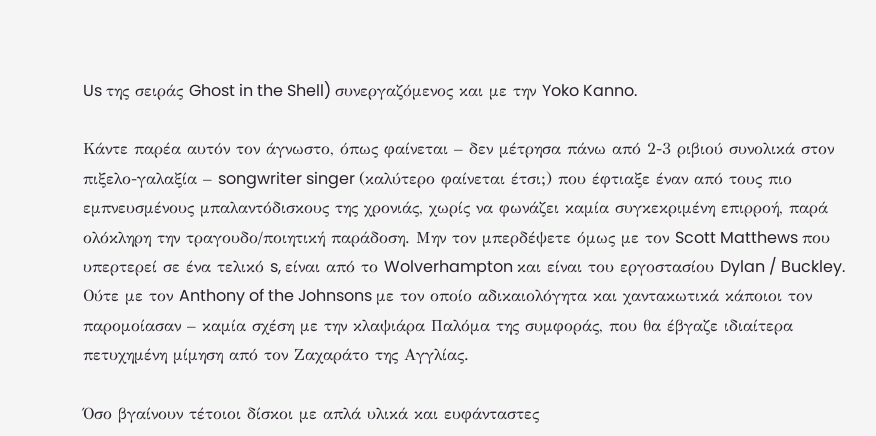Us της σειράς Ghost in the Shell) συνεργαζόμενος και με την Yoko Kanno.

Κάντε παρέα αυτόν τον άγνωστο, όπως φαίνεται – δεν μέτρησα πάνω από 2-3 ριβιού συνολικά στον πιξελο-γαλαξία – songwriter singer (καλύτερο φαίνεται έτσι;) που έφτιαξε έναν από τους πιο εμπνευσμένους μπαλαντόδισκους της χρονιάς, χωρίς να φωνάζει καμία συγκεκριμένη επιρροή, παρά ολόκληρη την τραγουδο/ποιητική παράδοση. Μην τον μπερδέψετε όμως με τον Scott Matthews που υπερτερεί σε ένα τελικό s, είναι από το Wolverhampton και είναι του εργοστασίου Dylan / Buckley. Ούτε με τον Anthony of the Johnsons με τον οποίο αδικαιολόγητα και χαντακωτικά κάποιοι τον παρομοίασαν – καμία σχέση με την κλαψιάρα Παλόμα της συμφοράς, που θα έβγαζε ιδιαίτερα πετυχημένη μίμηση από τον Ζαχαράτο της Αγγλίας.

Όσο βγαίνουν τέτοιοι δίσκοι με απλά υλικά και ευφάνταστες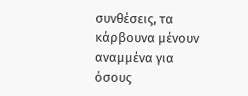συνθέσεις, τα κάρβουνα μένουν αναμμένα για όσους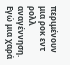περιμένουν μια ροκ εντ ρολλ αναγέννηση. Εγώ μια χαρά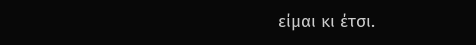είμαι κι έτσι.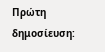Πρώτη δημοσίευση: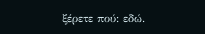ξέρετε πού: εδώ.